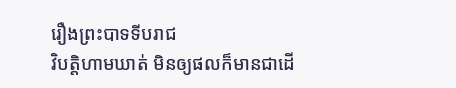រឿងព្រះបាទទីបរាជ
វិបត្តិហាមឃាត់ មិនឲ្យផលក៏មានជាដើ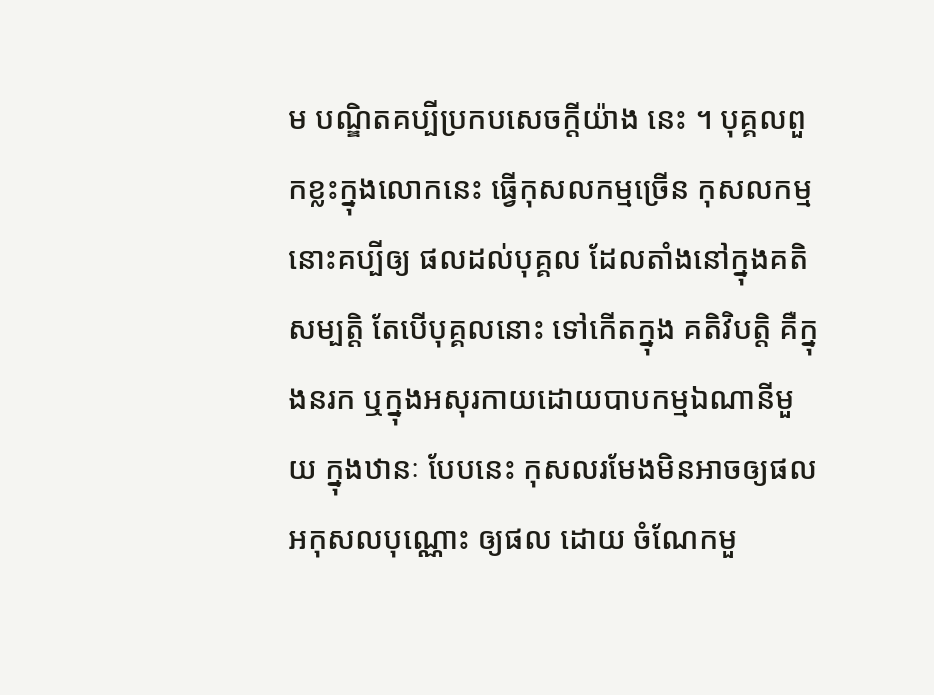ម បណ្ឌិតគប្បីប្រកបសេចក្តីយ៉ាង នេះ ។ បុគ្គលពួកខ្លះក្នុងលោកនេះ ធ្វើកុសលកម្មច្រើន កុសលកម្មនោះគប្បីឲ្យ ផលដល់បុគ្គល ដែលតាំងនៅក្នុងគតិសម្បត្តិ តែបើបុគ្គលនោះ ទៅកើតក្នុង គតិវិបត្តិ គឺក្នុងនរក ឬក្នុងអសុរកាយដោយបាបកម្មឯណានីមួយ ក្នុងឋានៈ បែបនេះ កុសលរមែងមិនអាចឲ្យផល អកុសលបុណ្ណោះ ឲ្យផល ដោយ ចំណែកមួ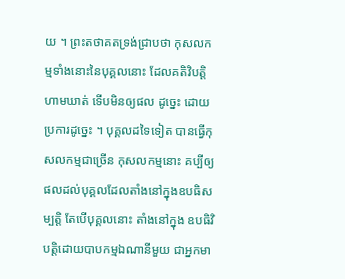យ ។ ព្រះតថាគតទ្រង់ជ្រាបថា កុសលកម្មទាំងនោះនៃបុគ្គលនោះ ដែលគតិវិបត្តិហាមឃាត់ ទើបមិនឲ្យផល ដូច្នេះ ដោយប្រការដូច្នេះ ។ បុគ្គលដទៃទៀត បានធ្វើកុសលកម្មជាច្រើន កុសលកម្មនោះ គប្បីឲ្យ ផលដល់បុគ្គលដែលតាំងនៅក្នុងឧបធិសម្បត្តិ តែបើបុគ្គលនោះ តាំងនៅក្នុង ឧបធិវិបត្តិដោយបាបកម្មឯណានីមួយ ជាអ្នកមា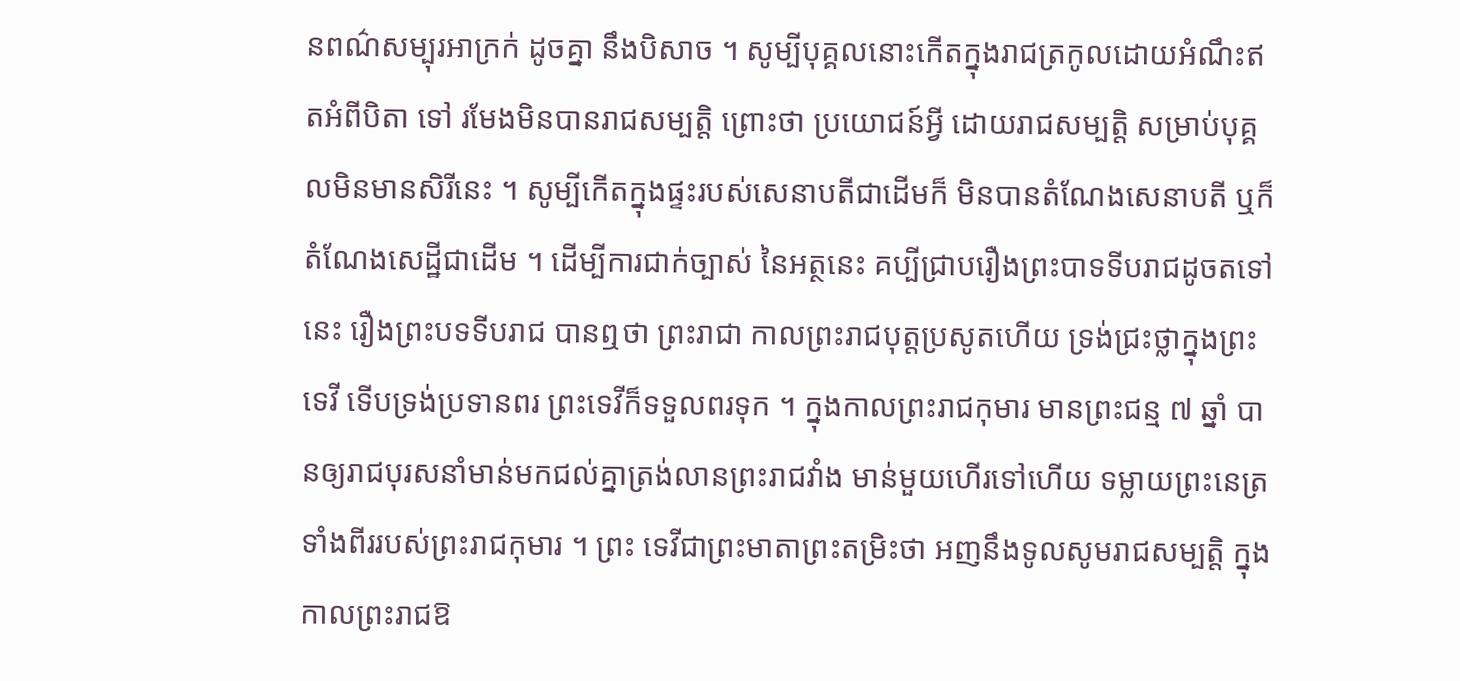នពណ៌សម្បុរអាក្រក់ ដូចគ្នា នឹងបិសាច ។ សូម្បីបុគ្គលនោះកើតក្នុងរាជត្រកូលដោយអំណឹះឥតអំពីបិតា ទៅ រមែងមិនបានរាជសម្បត្តិ ព្រោះថា ប្រយោជន៍អ្វី ដោយរាជសម្បត្តិ សម្រាប់បុគ្គលមិនមានសិរីនេះ ។ សូម្បីកើតក្នុងផ្ទះរបស់សេនាបតីជាដើមក៏ មិនបានតំណែងសេនាបតី ឬក៏តំណែងសេដ្ឋីជាដើម ។ ដើម្បីការជាក់ច្បាស់ នៃអត្ថនេះ គប្បីជ្រាបរឿងព្រះបាទទីបរាជដូចតទៅនេះ រឿងព្រះបទទីបរាជ បានឮថា ព្រះរាជា កាលព្រះរាជបុត្តប្រសូតហើយ ទ្រង់ជ្រះថ្លាក្នុងព្រះ ទេវី ទើបទ្រង់ប្រទានពរ ព្រះទេវីក៏ទទួលពរទុក ។ ក្នុងកាលព្រះរាជកុមារ មានព្រះជន្ម ៧ ឆ្នាំ បានឲ្យរាជបុរសនាំមាន់មកជល់គ្នាត្រង់លានព្រះរាជវាំង មាន់មួយហើរទៅហើយ ទម្លាយព្រះនេត្រទាំងពីររបស់ព្រះរាជកុមារ ។ ព្រះ ទេវីជាព្រះមាតាព្រះតម្រិះថា អញនឹងទូលសូមរាជសម្បត្តិ ក្នុងកាលព្រះរាជឱ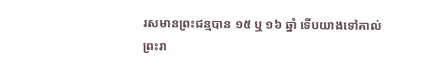រសមានព្រះជន្មបាន ១៥ ឬ ១៦ ឆ្នាំ ទើបយាងទៅគាល់ព្រះរា